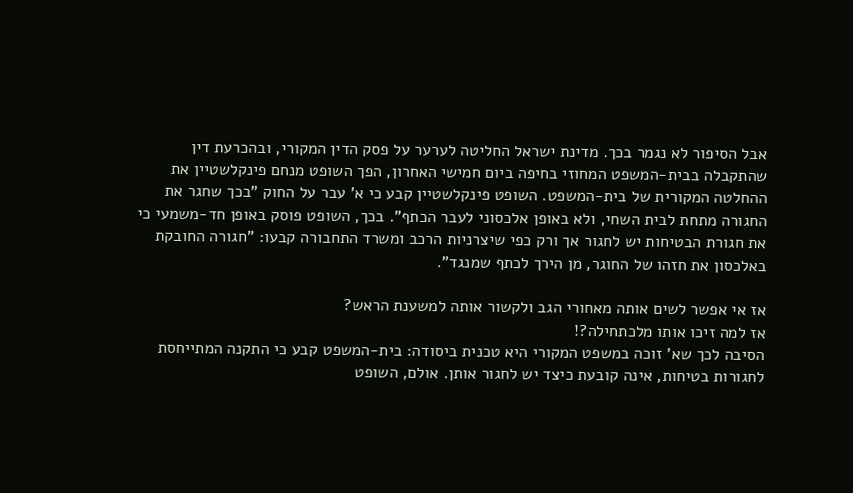אבל הסיפור לא נגמר בכך. מדינת ישראל החליטה לערער על פסק הדין המקורי, ובהכרעת דין שהתקבלה בבית-המשפט המחוזי בחיפה ביום חמישי האחרון, הפך השופט מנחם פינקלשטיין את ההחלטה המקורית של בית-המשפט. השופט פינקלשטיין קבע כי א' עבר על החוק "בכך שחגר את החגורה מתחת לבית השחי, ולא באופן אלכסוני לעבר הכתף". בכך, השופט פוסק באופן חד-משמעי כי את חגורת הבטיחות יש לחגור אך ורק כפי שיצרניות הרכב ומשרד התחבורה קבעו: "חגורה החובקת באלכסון את חזהו של החוגר, מן הירך לכתף שמנגד".

אז אי אפשר לשים אותה מאחורי הגב ולקשור אותה למשענת הראש?
אז למה זיכו אותו מלכתחילה?!
הסיבה לכך שא' זוכה במשפט המקורי היא טכנית ביסודה: בית-המשפט קבע כי התקנה המתייחסת לחגורות בטיחות, אינה קובעת כיצד יש לחגור אותן. אולם, השופט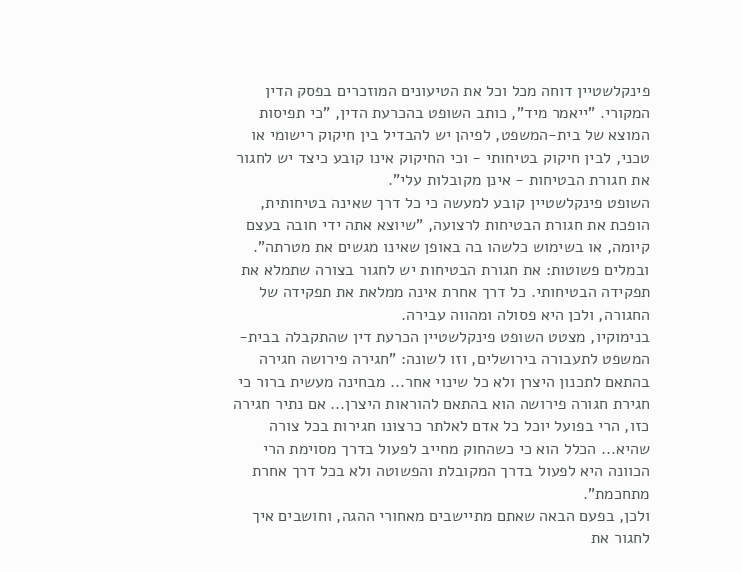פינקלשטיין דוחה מכל וכל את הטיעונים המוזכרים בפסק הדין המקורי. "ייאמר מיד", כותב השופט בהכרעת הדין, "כי תפיסות המוצא של בית-המשפט, לפיהן יש להבדיל בין חיקוק רישומי או טכני, לבין חיקוק בטיחותי - וכי החיקוק אינו קובע כיצד יש לחגור את חגורת הבטיחות - אינן מקובלות עלי".
השופט פינקלשטיין קובע למעשה כי כל דרך שאינה בטיחותית, הופכת את חגורת הבטיחות לרצועה, "שיוצא אתה ידי חובה בעצם קיומה, או בשימוש כלשהו בה באופן שאינו מגשים את מטרתה". ובמלים פשוטות: את חגורת הבטיחות יש לחגור בצורה שתמלא את תפקידה הבטיחותי. כל דרך אחרת אינה ממלאת את תפקידה של החגורה, ולכן היא פסולה ומהווה עבירה.
בנימוקיו, מצטט השופט פינקלשטיין הכרעת דין שהתקבלה בבית-המשפט לתעבורה בירושלים, וזו לשונה: "חגירה פירושה חגירה בהתאם לתכנון היצרן ולא כל שינוי אחר... מבחינה מעשית ברור כי חגירת חגורה פירושה הוא בהתאם להוראות היצרן... אם נתיר חגירה כזו, הרי בפועל יוכל כל אדם לאלתר כרצונו חגירות בכל צורה שהיא... הכלל הוא כי כשהחוק מחייב לפעול בדרך מסוימת הרי הכוונה היא לפעול בדרך המקובלת והפשוטה ולא בכל דרך אחרת מתחכמת".
ולכן, בפעם הבאה שאתם מתיישבים מאחורי ההגה, וחושבים איך לחגור את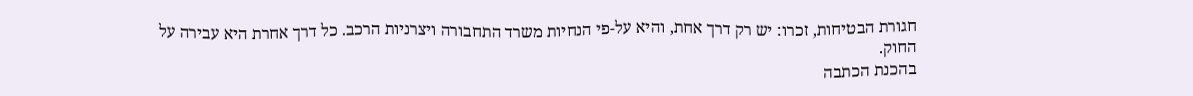חגורת הבטיחות, זכרו: יש רק דרך אחת, והיא על-פי הנחיות משרד התחבורה ויצרניות הרכב. כל דרך אחרת היא עבירה על החוק.
בהכנת הכתבה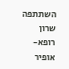השתתפה שרון רופא-אופיר